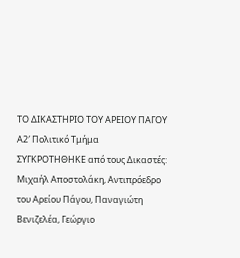ΤΟ ΔΙΚΑΣΤΗΡΙΟ ΤΟΥ ΑΡΕΙΟΥ ΠΑΓΟΥ
Α2′ Πολιτικό Τμήμα
ΣΥΓΚΡΟΤΗΘΗΚΕ από τους Δικαστές: Μιχαήλ Αποστολάκη, Αντιπρόεδρο του Αρείου Πάγου, Παναγιώτη Βενιζελέα, Γεώργιο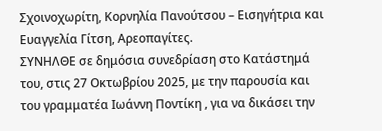Σχοινοχωρίτη, Κορνηλία Πανούτσου – Εισηγήτρια και Ευαγγελία Γίτση, Αρεοπαγίτες.
ΣΥΝΗΛΘΕ σε δημόσια συνεδρίαση στο Κατάστημά του, στις 27 Οκτωβρίου 2025, με την παρουσία και του γραμματέα Ιωάννη Ποντίκη , για να δικάσει την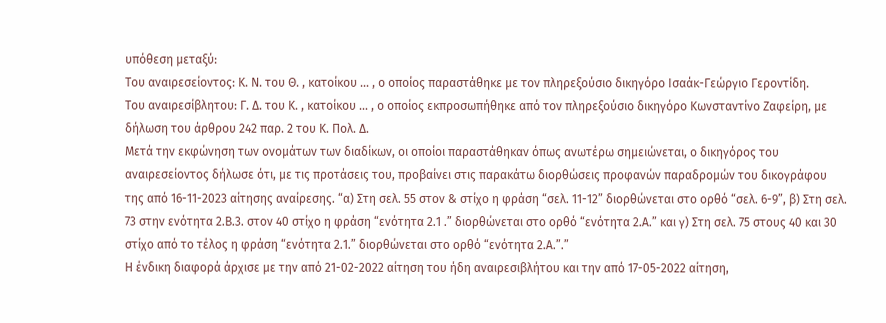υπόθεση μεταξύ:
Του αναιρεσείοντος: Κ. Ν. του Θ. , κατοίκου … , ο οποίος παραστάθηκε με τον πληρεξούσιο δικηγόρο Ισαάκ-Γεώργιο Γεροντίδη.
Του αναιρεσίβλητου: Γ. Δ. του Κ. , κατοίκου … , ο οποίος εκπροσωπήθηκε από τον πληρεξούσιο δικηγόρο Κωνσταντίνο Ζαφείρη, με δήλωση του άρθρου 242 παρ. 2 του Κ. Πολ. Δ.
Μετά την εκφώνηση των ονομάτων των διαδίκων, οι οποίοι παραστάθηκαν όπως ανωτέρω σημειώνεται, ο δικηγόρος του αναιρεσείοντος δήλωσε ότι, με τις προτάσεις του, προβαίνει στις παρακάτω διορθώσεις προφανών παραδρομών του δικογράφου της από 16-11-2023 αίτησης αναίρεσης. “α) Στη σελ. 55 στον & στίχο η φράση “σελ. 11-12” διορθώνεται στο ορθό “σελ. 6-9”, β) Στη σελ. 73 στην ενότητα 2.Β.3. στον 40 στίχο η φράση “ενότητα 2.1 .” διορθώνεται στο ορθό “ενότητα 2.Α.” και γ) Στη σελ. 75 στους 40 και 30 στίχο από το τέλος η φράση “ενότητα 2.1.” διορθώνεται στο ορθό “ενότητα 2.Α.”.”
Η ένδικη διαφορά άρχισε με την από 21-02-2022 αίτηση του ήδη αναιρεσιβλήτου και την από 17-05-2022 αίτηση,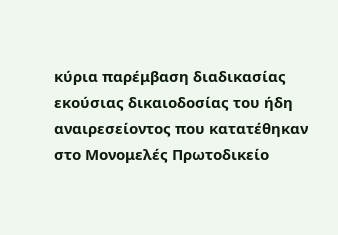κύρια παρέμβαση διαδικασίας εκούσιας δικαιοδοσίας του ήδη αναιρεσείοντος που κατατέθηκαν στο Μονομελές Πρωτοδικείο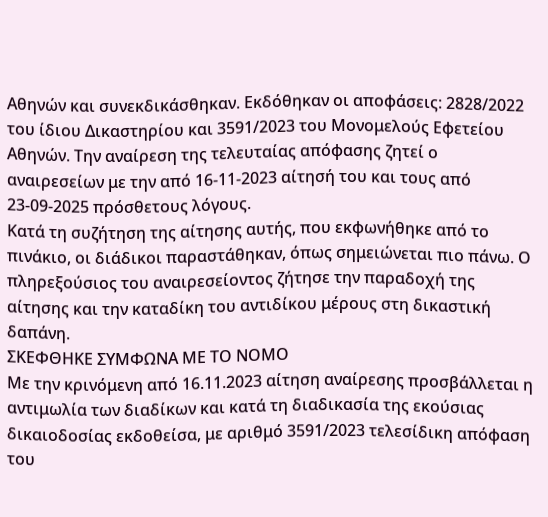Αθηνών και συνεκδικάσθηκαν. Εκδόθηκαν οι αποφάσεις: 2828/2022 του ίδιου Δικαστηρίου και 3591/2023 του Μονομελούς Εφετείου Αθηνών. Την αναίρεση της τελευταίας απόφασης ζητεί ο αναιρεσείων με την από 16-11-2023 αίτησή του και τους από 23-09-2025 πρόσθετους λόγους.
Κατά τη συζήτηση της αίτησης αυτής, που εκφωνήθηκε από το πινάκιο, οι διάδικοι παραστάθηκαν, όπως σημειώνεται πιο πάνω. Ο πληρεξούσιος του αναιρεσείοντος ζήτησε την παραδοχή της αίτησης και την καταδίκη του αντιδίκου μέρους στη δικαστική δαπάνη.
ΣΚΕΦΘΗΚΕ ΣΥΜΦΩΝΑ ΜΕ ΤΟ ΝΟΜΟ
Με την κρινόμενη από 16.11.2023 αίτηση αναίρεσης προσβάλλεται η αντιμωλία των διαδίκων και κατά τη διαδικασία της εκούσιας δικαιοδοσίας εκδοθείσα, με αριθμό 3591/2023 τελεσίδικη απόφαση του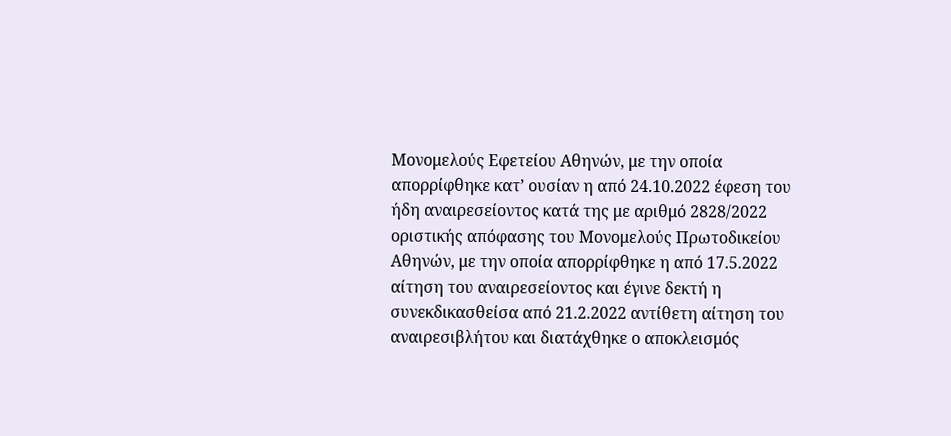Μονομελούς Εφετείου Αθηνών, με την οποία απορρίφθηκε κατ’ ουσίαν η από 24.10.2022 έφεση του ήδη αναιρεσείοντος κατά της με αριθμό 2828/2022 οριστικής απόφασης του Μονομελούς Πρωτοδικείου Αθηνών, με την οποία απορρίφθηκε η από 17.5.2022 αίτηση του αναιρεσείοντος και έγινε δεκτή η συνεκδικασθείσα από 21.2.2022 αντίθετη αίτηση του αναιρεσιβλήτου και διατάχθηκε ο αποκλεισμός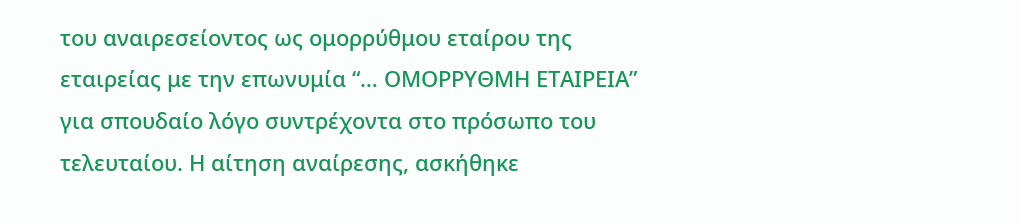του αναιρεσείοντος ως ομορρύθμου εταίρου της εταιρείας με την επωνυμία “… ΟΜΟΡΡΥΘΜΗ ΕΤΑΙΡΕΙΑ” για σπουδαίο λόγο συντρέχοντα στο πρόσωπο του τελευταίου. Η αίτηση αναίρεσης, ασκήθηκε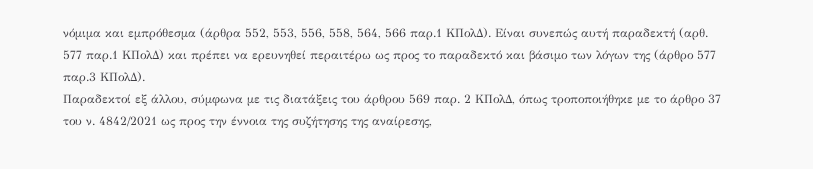νόμιμα και εμπρόθεσμα (άρθρα 552, 553, 556, 558, 564, 566 παρ.1 ΚΠολΔ). Είναι συνεπώς αυτή παραδεκτή (αρθ. 577 παρ.1 ΚΠολΔ) και πρέπει να ερευνηθεί περαιτέρω ως προς το παραδεκτό και βάσιμο των λόγων της (άρθρο 577 παρ.3 ΚΠολΔ).
Παραδεκτοί εξ άλλου, σύμφωνα με τις διατάξεις του άρθρου 569 παρ. 2 ΚΠολΔ, όπως τροποποιήθηκε με το άρθρο 37 του ν. 4842/2021 ως προς την έννοια της συζήτησης της αναίρεσης,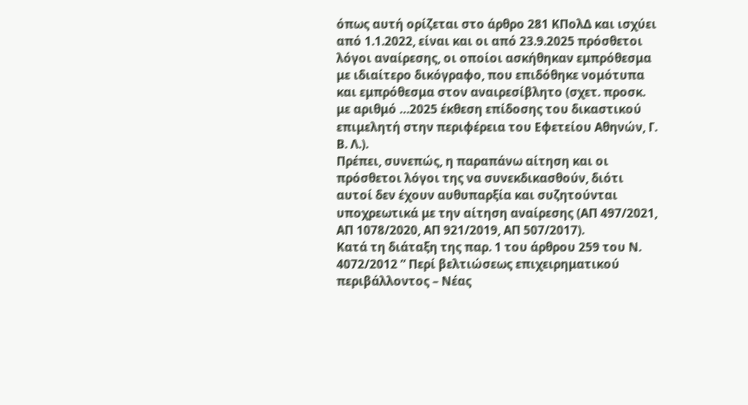όπως αυτή ορίζεται στο άρθρο 281 ΚΠολΔ και ισχύει από 1.1.2022, είναι και οι από 23.9.2025 πρόσθετοι λόγοι αναίρεσης, οι οποίοι ασκήθηκαν εμπρόθεσμα με ιδιαίτερο δικόγραφο, που επιδόθηκε νομότυπα και εμπρόθεσμα στον αναιρεσίβλητο (σχετ. προσκ. με αριθμό …2025 έκθεση επίδοσης του δικαστικού επιμελητή στην περιφέρεια του Εφετείου Αθηνών, Γ. Β. Λ.).
Πρέπει, συνεπώς, η παραπάνω αίτηση και οι πρόσθετοι λόγοι της να συνεκδικασθούν, διότι αυτοί δεν έχουν αυθυπαρξία και συζητούνται υποχρεωτικά με την αίτηση αναίρεσης (ΑΠ 497/2021, ΑΠ 1078/2020, ΑΠ 921/2019, ΑΠ 507/2017).
Κατά τη διάταξη της παρ. 1 του άρθρου 259 του Ν. 4072/2012 ” Περί βελτιώσεως επιχειρηματικού περιβάλλοντος – Νέας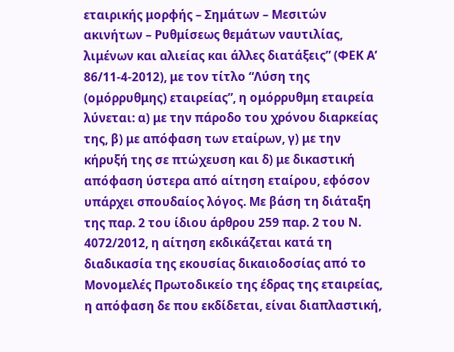εταιρικής μορφής – Σημάτων – Μεσιτών ακινήτων – Ρυθμίσεως θεμάτων ναυτιλίας, λιμένων και αλιείας και άλλες διατάξεις” (ΦΕΚ Α’ 86/11-4-2012), με τον τίτλο “Λύση της (ομόρρυθμης) εταιρείας”, η ομόρρυθμη εταιρεία λύνεται: α) με την πάροδο του χρόνου διαρκείας της, β) με απόφαση των εταίρων, γ) με την κήρυξή της σε πτώχευση και δ) με δικαστική απόφαση ύστερα από αίτηση εταίρου, εφόσον υπάρχει σπουδαίος λόγος. Με βάση τη διάταξη της παρ. 2 του ίδιου άρθρου 259 παρ. 2 του Ν. 4072/2012, η αίτηση εκδικάζεται κατά τη διαδικασία της εκουσίας δικαιοδοσίας από το Μονομελές Πρωτοδικείο της έδρας της εταιρείας, η απόφαση δε που εκδίδεται, είναι διαπλαστική,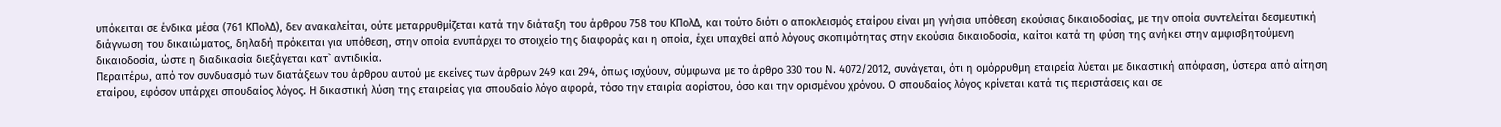υπόκειται σε ένδικα μέσα (761 ΚΠολΔ), δεν ανακαλείται, ούτε μεταρρυθμίζεται κατά την διάταξη του άρθρου 758 του ΚΠολΔ, και τούτο διότι ο αποκλεισμός εταίρου είναι μη γνήσια υπόθεση εκούσιας δικαιοδοσίας, με την οποία συντελείται δεσμευτική διάγνωση του δικαιώματος, δηλαδή πρόκειται για υπόθεση, στην οποία ενυπάρχει το στοιχείο της διαφοράς και η οποία, έχει υπαχθεί από λόγους σκοπιμότητας στην εκούσια δικαιοδοσία, καίτοι κατά τη φύση της ανήκει στην αμφισβητούμενη δικαιοδοσία, ώστε η διαδικασία διεξάγεται κατ` αντιδικία.
Περαιτέρω, από τον συνδυασμό των διατάξεων του άρθρου αυτού με εκείνες των άρθρων 249 και 294, όπως ισχύουν, σύμφωνα με το άρθρο 330 του Ν. 4072/2012, συνάγεται, ότι η ομόρρυθμη εταιρεία λύεται με δικαστική απόφαση, ύστερα από αίτηση εταίρου, εφόσον υπάρχει σπουδαίος λόγος. Η δικαστική λύση της εταιρείας για σπουδαίο λόγο αφορά, τόσο την εταιρία αορίστου, όσο και την ορισμένου χρόνου. Ο σπουδαίος λόγος κρίνεται κατά τις περιστάσεις και σε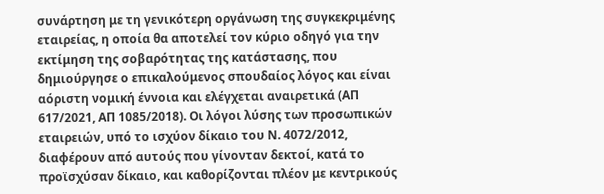συνάρτηση με τη γενικότερη οργάνωση της συγκεκριμένης εταιρείας, η οποία θα αποτελεί τον κύριο οδηγό για την εκτίμηση της σοβαρότητας της κατάστασης, που δημιούργησε ο επικαλούμενος σπουδαίος λόγος και είναι αόριστη νομική έννοια και ελέγχεται αναιρετικά (ΑΠ 617/2021, ΑΠ 1085/2018). Οι λόγοι λύσης των προσωπικών εταιρειών, υπό το ισχύον δίκαιο του Ν. 4072/2012, διαφέρουν από αυτούς που γίνονταν δεκτοί, κατά το προϊσχύσαν δίκαιο, και καθορίζονται πλέον με κεντρικούς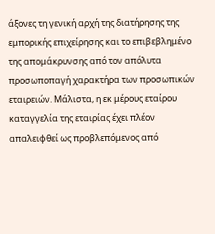άξονες τη γενική αρχή της διατήρησης της εμπορικής επιχείρησης και το επιβεβλημένο της απομάκρυνσης από τον απόλυτα προσωποπαγή χαρακτήρα των προσωπικών εταιρειών. Μάλιστα, η εκ μέρους εταίρου καταγγελία της εταιρίας έχει πλέον απαλειφθεί ως προβλεπόμενος από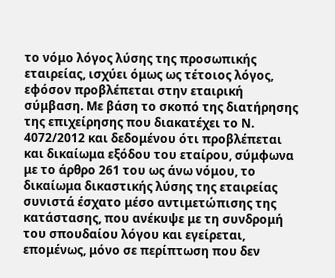το νόμο λόγος λύσης της προσωπικής εταιρείας, ισχύει όμως ως τέτοιος λόγος, εφόσον προβλέπεται στην εταιρική σύμβαση. Με βάση το σκοπό της διατήρησης της επιχείρησης που διακατέχει το Ν. 4072/2012 και δεδομένου ότι προβλέπεται και δικαίωμα εξόδου του εταίρου, σύμφωνα με το άρθρο 261 του ως άνω νόμου, το δικαίωμα δικαστικής λύσης της εταιρείας συνιστά έσχατο μέσο αντιμετώπισης της κατάστασης, που ανέκυψε με τη συνδρομή του σπουδαίου λόγου και εγείρεται, επομένως, μόνο σε περίπτωση που δεν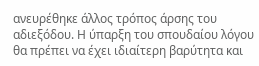ανευρέθηκε άλλος τρόπος άρσης του αδιεξόδου. Η ύπαρξη του σπουδαίου λόγου θα πρέπει να έχει ιδιαίτερη βαρύτητα και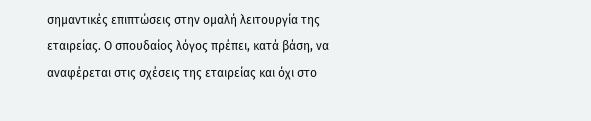σημαντικές επιπτώσεις στην ομαλή λειτουργία της εταιρείας. Ο σπουδαίος λόγος πρέπει, κατά βάση, να αναφέρεται στις σχέσεις της εταιρείας και όχι στο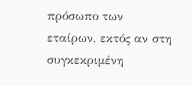πρόσωπο των εταίρων, εκτός αν στη συγκεκριμένη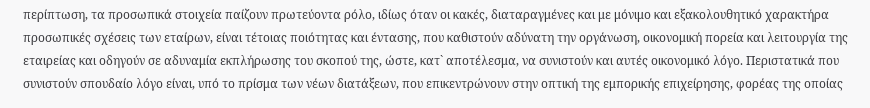περίπτωση, τα προσωπικά στοιχεία παίζουν πρωτεύοντα ρόλο, ιδίως όταν οι κακές, διαταραγμένες και με μόνιμο και εξακολουθητικό χαρακτήρα προσωπικές σχέσεις των εταίρων, είναι τέτοιας ποιότητας και έντασης, που καθιστούν αδύνατη την οργάνωση, οικονομική πορεία και λειτουργία της εταιρείας και οδηγούν σε αδυναμία εκπλήρωσης του σκοπού της, ώστε, κατ` αποτέλεσμα, να συνιστούν και αυτές οικονομικό λόγο. Περιστατικά που συνιστούν σπουδαίο λόγο είναι, υπό το πρίσμα των νέων διατάξεων, που επικεντρώνουν στην οπτική της εμπορικής επιχείρησης, φορέας της οποίας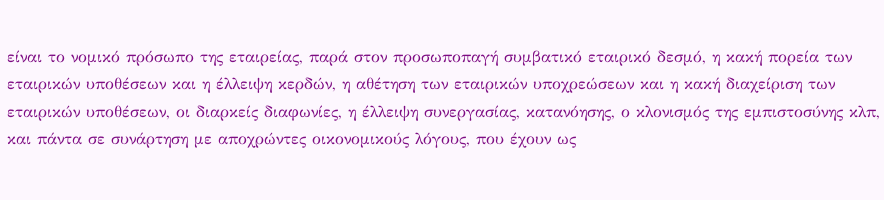είναι το νομικό πρόσωπο της εταιρείας, παρά στον προσωποπαγή συμβατικό εταιρικό δεσμό, η κακή πορεία των εταιρικών υποθέσεων και η έλλειψη κερδών, η αθέτηση των εταιρικών υποχρεώσεων και η κακή διαχείριση των εταιρικών υποθέσεων, οι διαρκείς διαφωνίες, η έλλειψη συνεργασίας, κατανόησης, ο κλονισμός της εμπιστοσύνης κλπ, και πάντα σε συνάρτηση με αποχρώντες οικονομικούς λόγους, που έχουν ως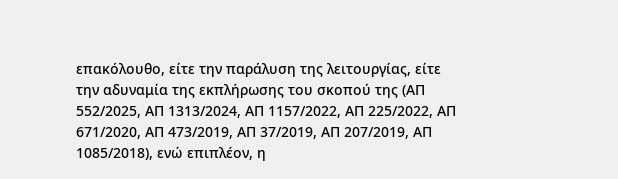επακόλουθο, είτε την παράλυση της λειτουργίας, είτε την αδυναμία της εκπλήρωσης του σκοπού της (ΑΠ 552/2025, ΑΠ 1313/2024, ΑΠ 1157/2022, ΑΠ 225/2022, ΑΠ 671/2020, ΑΠ 473/2019, ΑΠ 37/2019, ΑΠ 207/2019, ΑΠ 1085/2018), ενώ επιπλέον, η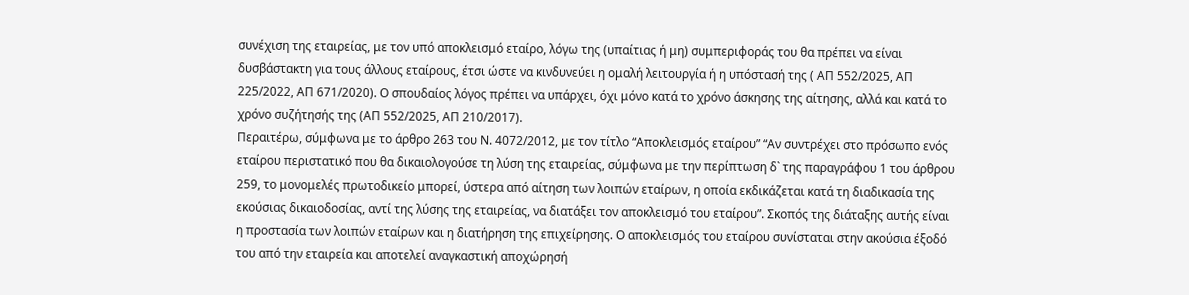συνέχιση της εταιρείας, με τον υπό αποκλεισμό εταίρο, λόγω της (υπαίτιας ή μη) συμπεριφοράς του θα πρέπει να είναι δυσβάστακτη για τους άλλους εταίρους, έτσι ώστε να κινδυνεύει η ομαλή λειτουργία ή η υπόστασή της ( ΑΠ 552/2025, ΑΠ 225/2022, ΑΠ 671/2020). Ο σπουδαίος λόγος πρέπει να υπάρχει, όχι μόνο κατά το χρόνο άσκησης της αίτησης, αλλά και κατά το χρόνο συζήτησής της (ΑΠ 552/2025, ΑΠ 210/2017).
Περαιτέρω, σύμφωνα με το άρθρο 263 του Ν. 4072/2012, με τον τίτλο “Αποκλεισμός εταίρου” “Αν συντρέχει στο πρόσωπο ενός εταίρου περιστατικό που θα δικαιολογούσε τη λύση της εταιρείας, σύμφωνα με την περίπτωση δ` της παραγράφου 1 του άρθρου 259, το μονομελές πρωτοδικείο μπορεί, ύστερα από αίτηση των λοιπών εταίρων, η οποία εκδικάζεται κατά τη διαδικασία της εκούσιας δικαιοδοσίας, αντί της λύσης της εταιρείας, να διατάξει τον αποκλεισμό του εταίρου”. Σκοπός της διάταξης αυτής είναι η προστασία των λοιπών εταίρων και η διατήρηση της επιχείρησης. Ο αποκλεισμός του εταίρου συνίσταται στην ακούσια έξοδό του από την εταιρεία και αποτελεί αναγκαστική αποχώρησή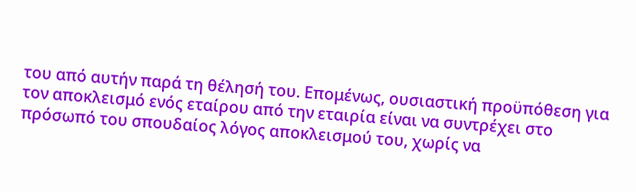του από αυτήν παρά τη θέλησή του. Επομένως, ουσιαστική προϋπόθεση για τον αποκλεισμό ενός εταίρου από την εταιρία είναι να συντρέχει στο πρόσωπό του σπουδαίος λόγος αποκλεισμού του, χωρίς να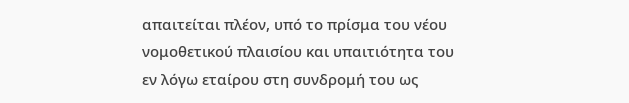απαιτείται πλέον, υπό το πρίσμα του νέου νομοθετικού πλαισίου και υπαιτιότητα του εν λόγω εταίρου στη συνδρομή του ως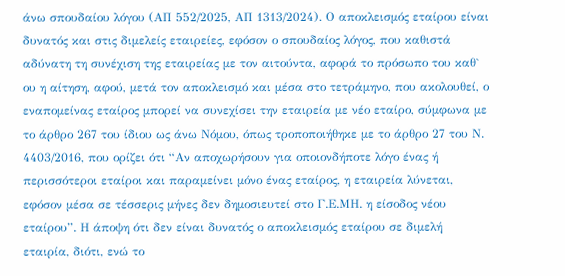άνω σπουδαίου λόγου (ΑΠ 552/2025, ΑΠ 1313/2024). Ο αποκλεισμός εταίρου είναι δυνατός και στις διμελείς εταιρείες, εφόσον ο σπουδαίος λόγος, που καθιστά αδύνατη τη συνέχιση της εταιρείας με τον αιτούντα, αφορά το πρόσωπο του καθ` ου η αίτηση, αφού, μετά τον αποκλεισμό και μέσα στο τετράμηνο, που ακολουθεί, ο εναπομείνας εταίρος μπορεί να συνεχίσει την εταιρεία με νέο εταίρο, σύμφωνα με το άρθρο 267 του ίδιου ως άνω Νόμου, όπως τροποποιήθηκε με το άρθρο 27 του Ν. 4403/2016, που ορίζει ότι “Αν αποχωρήσουν για οποιονδήποτε λόγο ένας ή περισσότεροι εταίροι και παραμείνει μόνο ένας εταίρος, η εταιρεία λύνεται, εφόσον μέσα σε τέσσερις μήνες δεν δημοσιευτεί στο Γ.Ε.ΜΗ. η είσοδος νέου εταίρου”. Η άποψη ότι δεν είναι δυνατός ο αποκλεισμός εταίρου σε διμελή εταιρία, διότι, ενώ το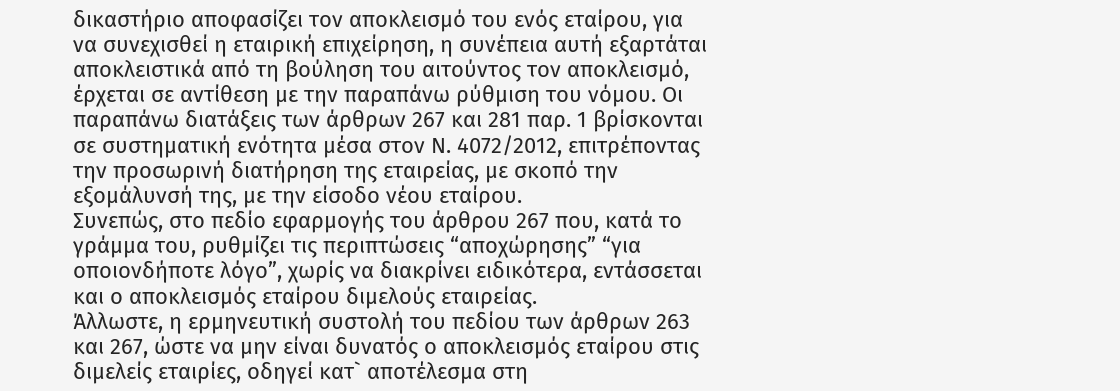δικαστήριο αποφασίζει τον αποκλεισμό του ενός εταίρου, για να συνεχισθεί η εταιρική επιχείρηση, η συνέπεια αυτή εξαρτάται αποκλειστικά από τη βούληση του αιτούντος τον αποκλεισμό, έρχεται σε αντίθεση με την παραπάνω ρύθμιση του νόμου. Οι παραπάνω διατάξεις των άρθρων 267 και 281 παρ. 1 βρίσκονται σε συστηματική ενότητα μέσα στον Ν. 4072/2012, επιτρέποντας την προσωρινή διατήρηση της εταιρείας, με σκοπό την εξομάλυνσή της, με την είσοδο νέου εταίρου.
Συνεπώς, στο πεδίο εφαρμογής του άρθρου 267 που, κατά το γράμμα του, ρυθμίζει τις περιπτώσεις “αποχώρησης” “για οποιονδήποτε λόγο”, χωρίς να διακρίνει ειδικότερα, εντάσσεται και ο αποκλεισμός εταίρου διμελούς εταιρείας.
Άλλωστε, η ερμηνευτική συστολή του πεδίου των άρθρων 263 και 267, ώστε να μην είναι δυνατός ο αποκλεισμός εταίρου στις διμελείς εταιρίες, οδηγεί κατ` αποτέλεσμα στη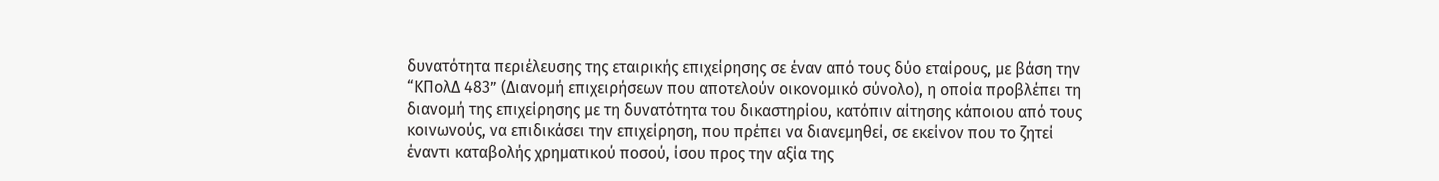δυνατότητα περιέλευσης της εταιρικής επιχείρησης σε έναν από τους δύο εταίρους, με βάση την “ΚΠολΔ 483” (Διανομή επιχειρήσεων που αποτελούν οικονομικό σύνολο), η οποία προβλέπει τη διανομή της επιχείρησης με τη δυνατότητα του δικαστηρίου, κατόπιν αίτησης κάποιου από τους κοινωνούς, να επιδικάσει την επιχείρηση, που πρέπει να διανεμηθεί, σε εκείνον που το ζητεί έναντι καταβολής χρηματικού ποσού, ίσου προς την αξία της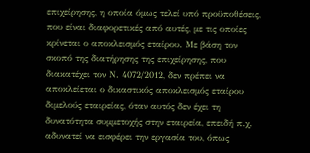επιχείρησης, η οποία όμως τελεί υπό προϋποθέσεις, που είναι διαφορετικές από αυτές, με τις οποίες κρίνεται ο αποκλεισμός εταίρου. Με βάση τον σκοπό της διατήρησης της επιχείρησης, που διακατέχει τον Ν. 4072/2012, δεν πρέπει να αποκλείεται ο δικαστικός αποκλεισμός εταίρου διμελούς εταιρείας, όταν αυτός δεν έχει τη δυνατότητα συμμετοχής στην εταιρεία, επειδή π.χ. αδυνατεί να εισφέρει την εργασία του, όπως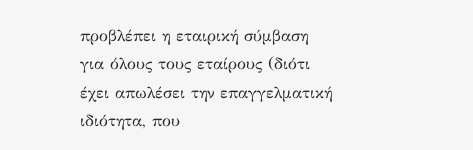προβλέπει η εταιρική σύμβαση για όλους τους εταίρους (διότι έχει απωλέσει την επαγγελματική ιδιότητα, που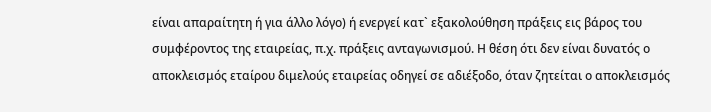είναι απαραίτητη ή για άλλο λόγο) ή ενεργεί κατ` εξακολούθηση πράξεις εις βάρος του συμφέροντος της εταιρείας, π.χ. πράξεις ανταγωνισμού. Η θέση ότι δεν είναι δυνατός ο αποκλεισμός εταίρου διμελούς εταιρείας οδηγεί σε αδιέξοδο, όταν ζητείται ο αποκλεισμός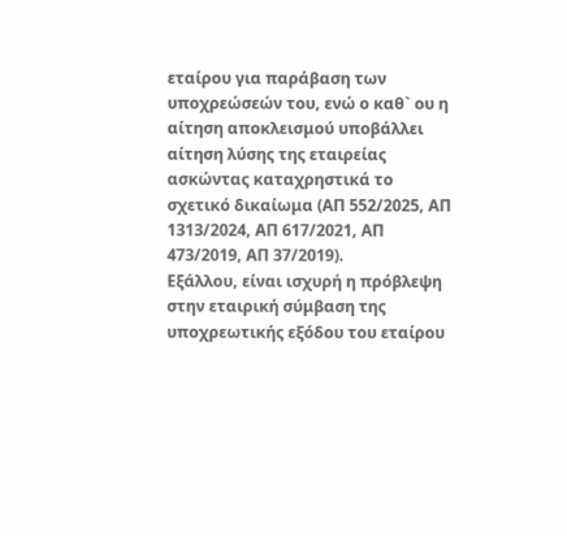εταίρου για παράβαση των υποχρεώσεών του, ενώ ο καθ` ου η αίτηση αποκλεισμού υποβάλλει αίτηση λύσης της εταιρείας ασκώντας καταχρηστικά το σχετικό δικαίωμα (ΑΠ 552/2025, ΑΠ 1313/2024, ΑΠ 617/2021, ΑΠ 473/2019, ΑΠ 37/2019).
Εξάλλου, είναι ισχυρή η πρόβλεψη στην εταιρική σύμβαση της υποχρεωτικής εξόδου του εταίρου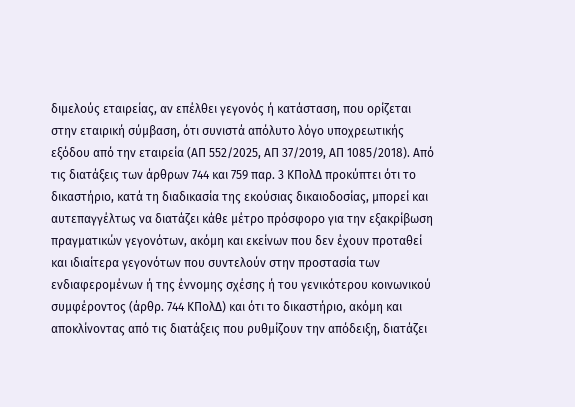διμελούς εταιρείας, αν επέλθει γεγονός ή κατάσταση, που ορίζεται στην εταιρική σύμβαση, ότι συνιστά απόλυτο λόγο υποχρεωτικής εξόδου από την εταιρεία (ΑΠ 552/2025, ΑΠ 37/2019, ΑΠ 1085/2018). Από τις διατάξεις των άρθρων 744 και 759 παρ. 3 ΚΠολΔ προκύπτει ότι το δικαστήριο, κατά τη διαδικασία της εκούσιας δικαιοδοσίας, μπορεί και αυτεπαγγέλτως να διατάζει κάθε μέτρο πρόσφορο για την εξακρίβωση πραγματικών γεγονότων, ακόμη και εκείνων που δεν έχουν προταθεί και ιδιαίτερα γεγονότων που συντελούν στην προστασία των ενδιαφερομένων ή της έννομης σχέσης ή του γενικότερου κοινωνικού συμφέροντος (άρθρ. 744 ΚΠολΔ) και ότι το δικαστήριο, ακόμη και αποκλίνοντας από τις διατάξεις που ρυθμίζουν την απόδειξη, διατάζει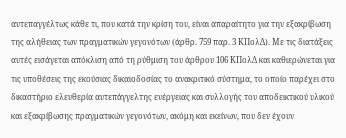αυτεπαγγέλτως κάθε τι, που κατά την κρίση του, είναι απαραίτητο για την εξακρίβωση της αλήθειας των πραγματικών γεγονότων (άρθρ. 759 παρ. 3 ΚΠολΔ). Με τις διατάξεις αυτές εισάγεται απόκλιση από τη ρύθμιση του άρθρου 106 ΚΠολΔ και καθιερώνεται για τις υποθέσεις της εκούσιας δικαιοδοσίας το ανακριτικό σύστημα, το οποίο παρέχει στο δικαστήριο ελευθερία αυτεπάγγελτης ενέργειας και συλλογής του αποδεικτικού υλικού και εξακρίβωσης πραγματικών γεγονότων, ακόμη και εκείνων, που δεν έχουν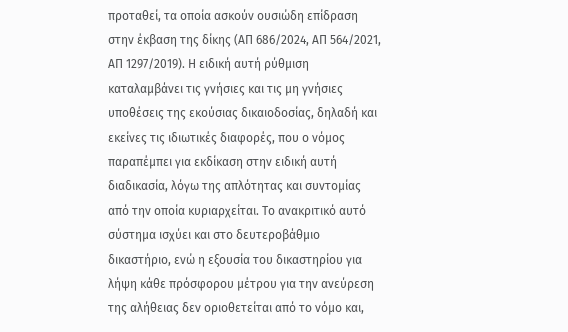προταθεί, τα οποία ασκούν ουσιώδη επίδραση στην έκβαση της δίκης (ΑΠ 686/2024, ΑΠ 564/2021, ΑΠ 1297/2019). Η ειδική αυτή ρύθμιση καταλαμβάνει τις γνήσιες και τις μη γνήσιες υποθέσεις της εκούσιας δικαιοδοσίας, δηλαδή και εκείνες τις ιδιωτικές διαφορές, που ο νόμος παραπέμπει για εκδίκαση στην ειδική αυτή διαδικασία, λόγω της απλότητας και συντομίας από την οποία κυριαρχείται. Το ανακριτικό αυτό σύστημα ισχύει και στο δευτεροβάθμιο δικαστήριο, ενώ η εξουσία του δικαστηρίου για λήψη κάθε πρόσφορου μέτρου για την ανεύρεση της αλήθειας δεν οριοθετείται από το νόμο και,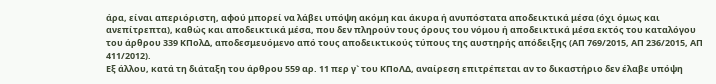άρα, είναι απεριόριστη, αφού μπορεί να λάβει υπόψη ακόμη και άκυρα ή ανυπόστατα αποδεικτικά μέσα (όχι όμως και ανεπίτρεπτα), καθώς και αποδεικτικά μέσα, που δεν πληρούν τους όρους του νόμου ή αποδεικτικά μέσα εκτός του καταλόγου του άρθρου 339 ΚΠολΔ, αποδεσμευόμενο από τους αποδεικτικούς τύπους της αυστηρής απόδειξης (ΑΠ 769/2015, ΑΠ 236/2015, ΑΠ 411/2012).
Εξ άλλου, κατά τη διάταξη του άρθρου 559 αρ. 11 περ γ` του ΚΠοΛΔ, αναίρεση επιτρέπεται αν το δικαστήριο δεν έλαβε υπόψη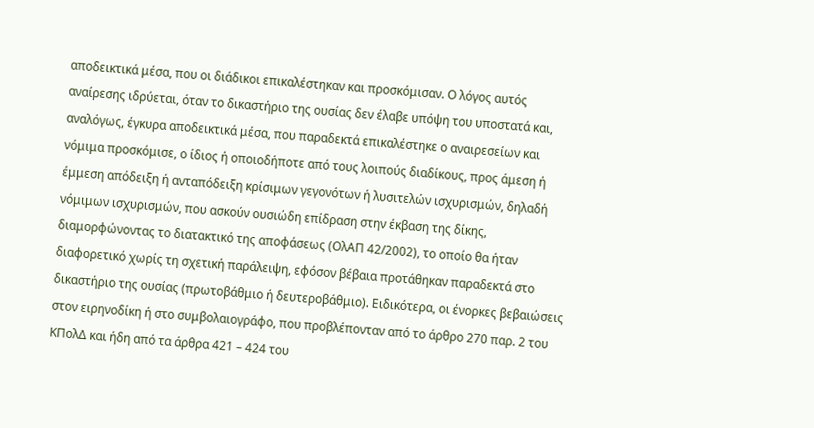αποδεικτικά μέσα, που οι διάδικοι επικαλέστηκαν και προσκόμισαν. Ο λόγος αυτός αναίρεσης ιδρύεται, όταν το δικαστήριο της ουσίας δεν έλαβε υπόψη του υποστατά και, αναλόγως, έγκυρα αποδεικτικά μέσα, που παραδεκτά επικαλέστηκε ο αναιρεσείων και νόμιμα προσκόμισε, ο ίδιος ή οποιοδήποτε από τους λοιπούς διαδίκους, προς άμεση ή έμμεση απόδειξη ή ανταπόδειξη κρίσιμων γεγονότων ή λυσιτελών ισχυρισμών, δηλαδή νόμιμων ισχυρισμών, που ασκούν ουσιώδη επίδραση στην έκβαση της δίκης, διαμορφώνοντας το διατακτικό της αποφάσεως (ΟλΑΠ 42/2002), το οποίο θα ήταν διαφορετικό χωρίς τη σχετική παράλειψη, εφόσον βέβαια προτάθηκαν παραδεκτά στο δικαστήριο της ουσίας (πρωτοβάθμιο ή δευτεροβάθμιο). Ειδικότερα, οι ένορκες βεβαιώσεις στον ειρηνοδίκη ή στο συμβολαιογράφο, που προβλέπονταν από το άρθρο 270 παρ. 2 του ΚΠολΔ και ήδη από τα άρθρα 421 – 424 του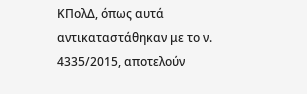ΚΠολΔ, όπως αυτά αντικαταστάθηκαν με το ν. 4335/2015, αποτελούν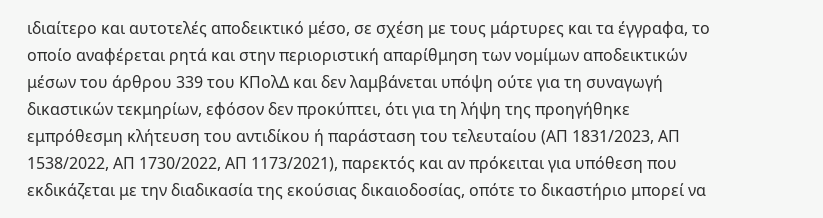ιδιαίτερο και αυτοτελές αποδεικτικό μέσο, σε σχέση με τους μάρτυρες και τα έγγραφα, το οποίο αναφέρεται ρητά και στην περιοριστική απαρίθμηση των νομίμων αποδεικτικών μέσων του άρθρου 339 του ΚΠολΔ και δεν λαμβάνεται υπόψη ούτε για τη συναγωγή δικαστικών τεκμηρίων, εφόσον δεν προκύπτει, ότι για τη λήψη της προηγήθηκε εμπρόθεσμη κλήτευση του αντιδίκου ή παράσταση του τελευταίου (ΑΠ 1831/2023, ΑΠ 1538/2022, ΑΠ 1730/2022, ΑΠ 1173/2021), παρεκτός και αν πρόκειται για υπόθεση που εκδικάζεται με την διαδικασία της εκούσιας δικαιοδοσίας, οπότε το δικαστήριο μπορεί να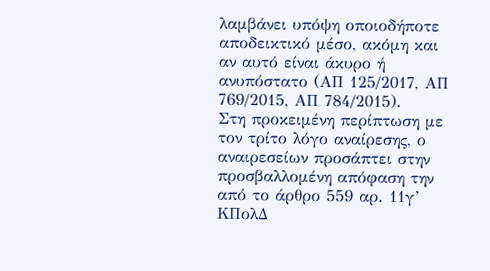λαμβάνει υπόψη οποιοδήποτε αποδεικτικό μέσο, ακόμη και αν αυτό είναι άκυρο ή ανυπόστατο (ΑΠ 125/2017, ΑΠ 769/2015, ΑΠ 784/2015).
Στη προκειμένη περίπτωση με τον τρίτο λόγο αναίρεσης, ο αναιρεσείων προσάπτει στην προσβαλλομένη απόφαση την από το άρθρο 559 αρ. 11γ’ ΚΠολΔ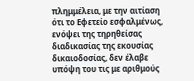πλημμέλεια, με την αιτίαση ότι το Εφετείο εσφαλμένως, ενόψει της τηρηθείσας διαδικασίας της εκουσίας δικαιοδοσίας, δεν έλαβε υπόψη του τις με αριθμούς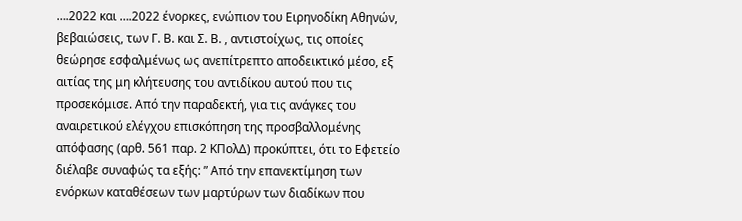….2022 και ….2022 ένορκες, ενώπιον του Ειρηνοδίκη Αθηνών, βεβαιώσεις, των Γ. Β. και Σ. Β. , αντιστοίχως, τις οποίες θεώρησε εσφαλμένως ως ανεπίτρεπτο αποδεικτικό μέσο, εξ αιτίας της μη κλήτευσης του αντιδίκου αυτού που τις προσεκόμισε. Από την παραδεκτή, για τις ανάγκες του αναιρετικού ελέγχου επισκόπηση της προσβαλλομένης απόφασης (αρθ. 561 παρ. 2 ΚΠολΔ) προκύπτει, ότι το Εφετείο διέλαβε συναφώς τα εξής: ” Από την επανεκτίμηση των ενόρκων καταθέσεων των μαρτύρων των διαδίκων που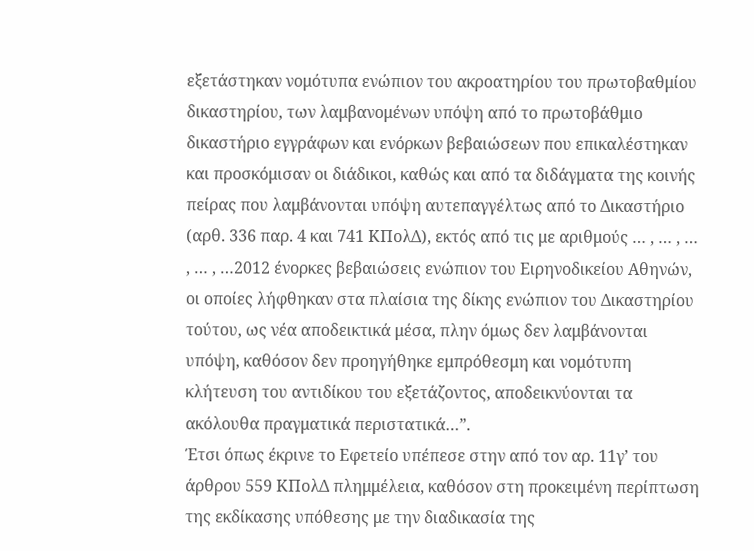εξετάστηκαν νομότυπα ενώπιον του ακροατηρίου του πρωτοβαθμίου δικαστηρίου, των λαμβανομένων υπόψη από το πρωτοβάθμιο δικαστήριο εγγράφων και ενόρκων βεβαιώσεων που επικαλέστηκαν και προσκόμισαν οι διάδικοι, καθώς και από τα διδάγματα της κοινής πείρας που λαμβάνονται υπόψη αυτεπαγγέλτως από το Δικαστήριο (αρθ. 336 παρ. 4 και 741 ΚΠολΔ), εκτός από τις με αριθμούς … , … , … , … , …2012 ένορκες βεβαιώσεις ενώπιον του Ειρηνοδικείου Αθηνών, οι οποίες λήφθηκαν στα πλαίσια της δίκης ενώπιον του Δικαστηρίου τούτου, ως νέα αποδεικτικά μέσα, πλην όμως δεν λαμβάνονται υπόψη, καθόσον δεν προηγήθηκε εμπρόθεσμη και νομότυπη κλήτευση του αντιδίκου του εξετάζοντος, αποδεικνύονται τα ακόλουθα πραγματικά περιστατικά…”.
Έτσι όπως έκρινε το Εφετείο υπέπεσε στην από τον αρ. 11γ’ του άρθρου 559 ΚΠολΔ πλημμέλεια, καθόσον στη προκειμένη περίπτωση της εκδίκασης υπόθεσης με την διαδικασία της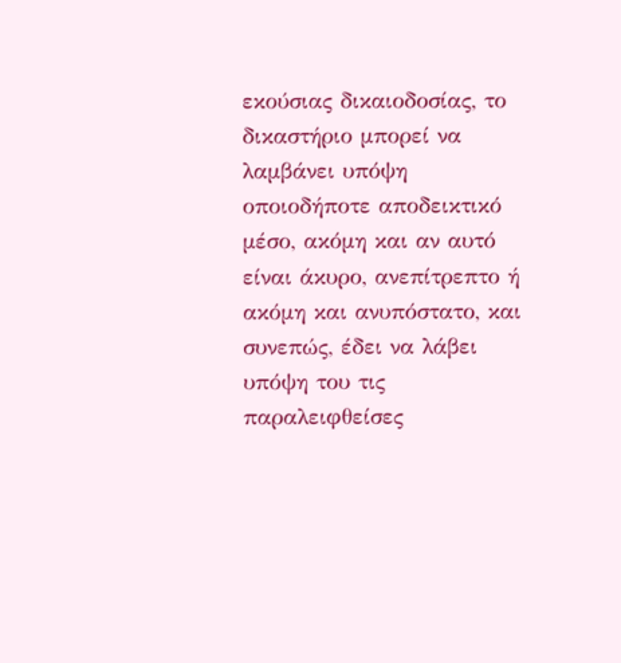εκούσιας δικαιοδοσίας, το δικαστήριο μπορεί να λαμβάνει υπόψη οποιοδήποτε αποδεικτικό μέσο, ακόμη και αν αυτό είναι άκυρο, ανεπίτρεπτο ή ακόμη και ανυπόστατο, και συνεπώς, έδει να λάβει υπόψη του τις παραλειφθείσες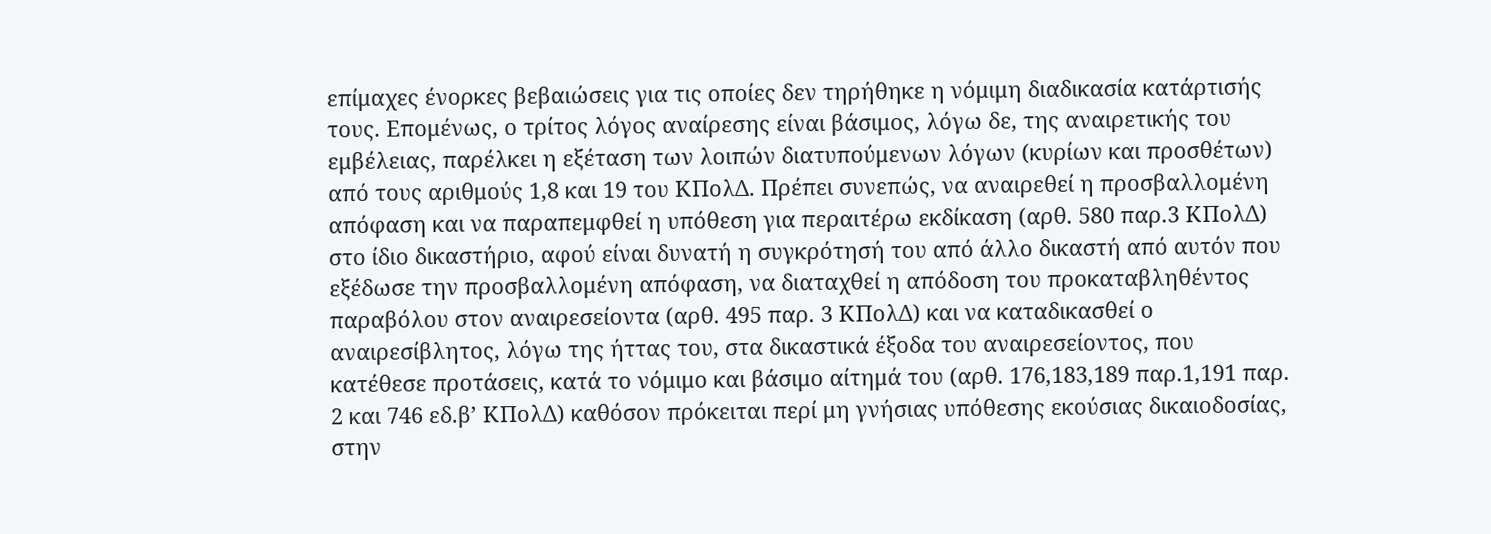επίμαχες ένορκες βεβαιώσεις για τις οποίες δεν τηρήθηκε η νόμιμη διαδικασία κατάρτισής τους. Επομένως, ο τρίτος λόγος αναίρεσης είναι βάσιμος, λόγω δε, της αναιρετικής του εμβέλειας, παρέλκει η εξέταση των λοιπών διατυπούμενων λόγων (κυρίων και προσθέτων) από τους αριθμούς 1,8 και 19 του ΚΠολΔ. Πρέπει συνεπώς, να αναιρεθεί η προσβαλλομένη απόφαση και να παραπεμφθεί η υπόθεση για περαιτέρω εκδίκαση (αρθ. 580 παρ.3 ΚΠολΔ) στο ίδιο δικαστήριο, αφού είναι δυνατή η συγκρότησή του από άλλο δικαστή από αυτόν που εξέδωσε την προσβαλλομένη απόφαση, να διαταχθεί η απόδοση του προκαταβληθέντος παραβόλου στον αναιρεσείοντα (αρθ. 495 παρ. 3 ΚΠολΔ) και να καταδικασθεί ο αναιρεσίβλητος, λόγω της ήττας του, στα δικαστικά έξοδα του αναιρεσείοντος, που κατέθεσε προτάσεις, κατά το νόμιμο και βάσιμο αίτημά του (αρθ. 176,183,189 παρ.1,191 παρ. 2 και 746 εδ.β’ ΚΠολΔ) καθόσον πρόκειται περί μη γνήσιας υπόθεσης εκούσιας δικαιοδοσίας, στην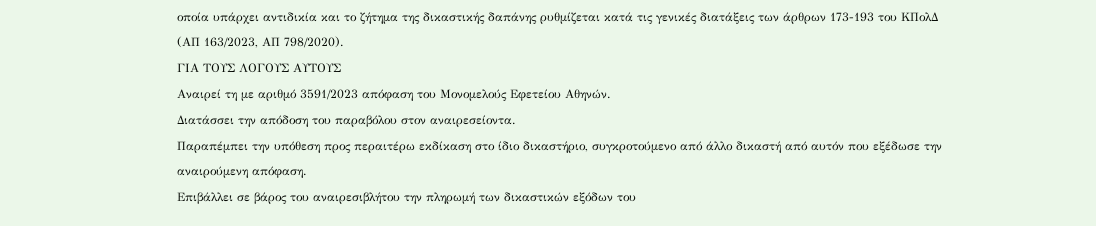οποία υπάρχει αντιδικία και το ζήτημα της δικαστικής δαπάνης ρυθμίζεται κατά τις γενικές διατάξεις των άρθρων 173-193 του ΚΠολΔ (ΑΠ 163/2023, ΑΠ 798/2020).
ΓΙΑ ΤΟΥΣ ΛΟΓΟΥΣ ΑΥΤΟΥΣ
Αναιρεί τη με αριθμό 3591/2023 απόφαση του Μονομελούς Εφετείου Αθηνών.
Διατάσσει την απόδοση του παραβόλου στον αναιρεσείοντα.
Παραπέμπει την υπόθεση προς περαιτέρω εκδίκαση στο ίδιο δικαστήριο, συγκροτούμενο από άλλο δικαστή από αυτόν που εξέδωσε την αναιρούμενη απόφαση.
Επιβάλλει σε βάρος του αναιρεσιβλήτου την πληρωμή των δικαστικών εξόδων του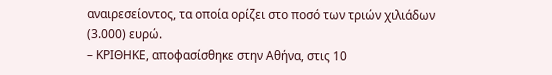αναιρεσείοντος, τα οποία ορίζει στο ποσό των τριών χιλιάδων (3.000) ευρώ.
– ΚΡΙΘΗΚΕ, αποφασίσθηκε στην Αθήνα, στις 10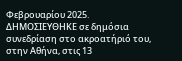Φεβρουαρίου 2025.
ΔΗΜΟΣΙΕΥΘΗΚΕ σε δημόσια συνεδρίαση στο ακροατήριό του, στην Αθήνα, στις 13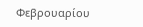Φεβρουαρίου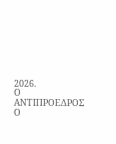2026.
Ο ΑΝΤΙΠΡΟΕΔΡΟΣ Ο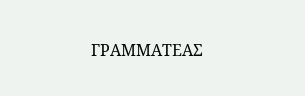ΓΡΑΜΜΑΤΕΑΣ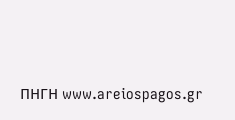ΠΗΓΗ www.areiospagos.gr